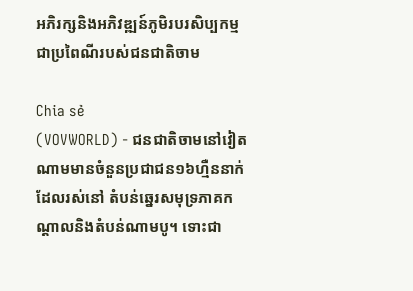អភិរក្សនិងអភិវឌ្ឍន៍ភូមិរបរសិប្បកម្មជាប្រពៃណីរបស់ជនជាតិចាម

Chia sẻ
(VOVWORLD) - ជនជាតិចាមនៅវៀតណាមមានចំនួនប្រជាជន១៦ហ្មឺននាក់ ដែលរស់នៅ តំបន់ឆ្នេរសមុទ្រភាគកណ្ដាលនិងតំបន់ណាមបូ។ ទោះជា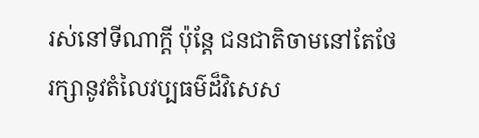រស់នៅទីណាក្ដី ប៉ុន្តែ ជនជាតិចាមនៅតែថែរក្សានូវតំលៃវប្បធម៌ដ៏វិសេស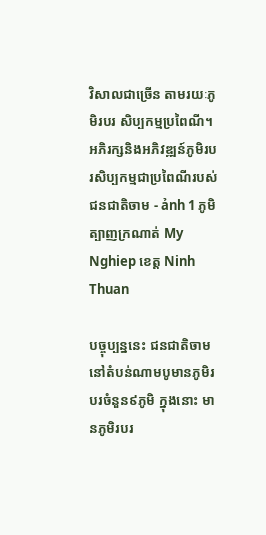វិសាលជាច្រើន តាមរយៈភូមិរបរ សិប្បកម្មប្រពៃណី។
អភិរក្សនិងអភិវឌ្ឍន៍ភូមិរបរសិប្បកម្មជាប្រពៃណីរបស់ជនជាតិចាម - ảnh 1 ភូមិត្បាញក្រណាត់ My Nghiep ខេត្ត Ninh Thuan

បច្ចុប្បន្ននេះ ជនជាតិចាមនៅតំបន់ណាមបូមានភូមិរបរចំនួន៩ភូមិ ក្នុងនោះ មានភូមិរបរ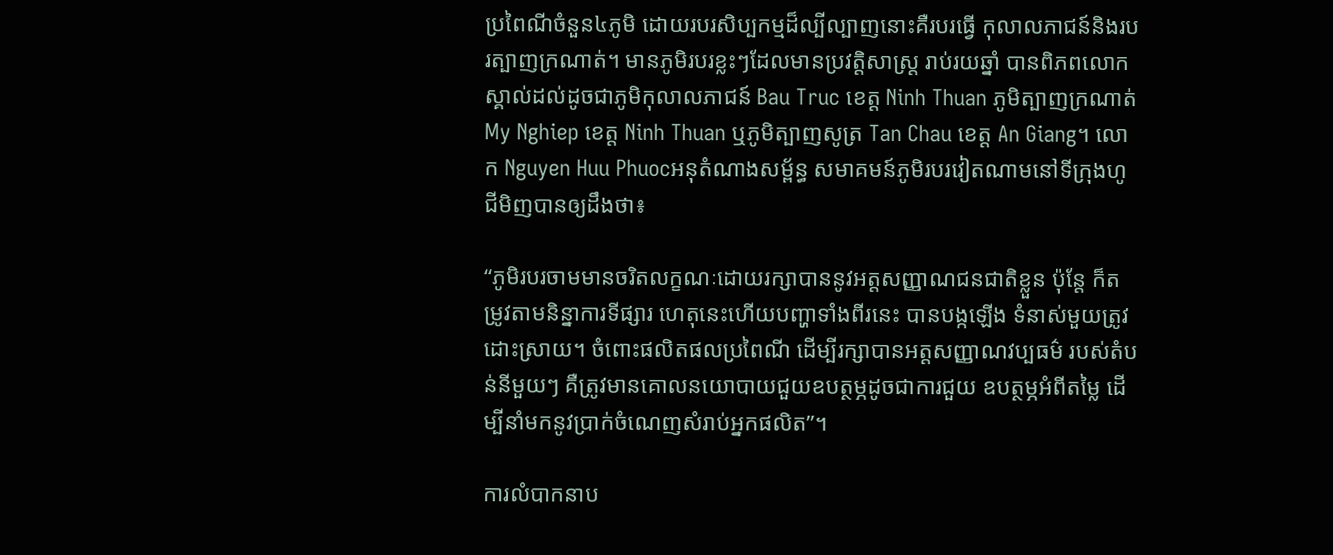ប្រពៃណីចំនួន៤ភូមិ ដោយរបរសិប្បកម្មដ៏ល្បីល្បាញនោះគឺរបរធ្វើ កុលាលភាជន៍និងរបរត្បាញក្រណាត់។ មានភូមិរបរខ្លះៗដែលមានប្រវត្តិសាស្ត្រ រាប់រយឆ្នាំ បានពិភពលោកស្គាល់ដល់ដូចជាភូមិកុលាលភាជន៍ Bau Truc ខេត្ត Ninh Thuan ភូមិត្បាញក្រណាត់ My Nghiep ខេត្ត Ninh Thuan ឬភូមិត្បាញសូត្រ Tan Chau ខេត្ត An Giang។ លោក Nguyen Huu Phuocអនុតំណាងសម្ព័ន្ធ សមាគមន៍ភូមិរបរវៀតណាមនៅទីក្រុងហូជីមិញបានឲ្យដឹងថា៖

“ភូមិរបរចាមមានចរិតលក្ខណៈដោយរក្សាបាននូវអត្តសញ្ញាណជនជាតិខ្លួន ប៉ុន្តែ ក៏តម្រូវតាមនិន្នាការទីផ្សារ ហេតុនេះហើយបញ្ហាទាំងពីរនេះ បានបង្កឡើង ទំនាស់មួយត្រូវដោះស្រាយ។ ចំពោះផលិតផលប្រពៃណី ដើម្បីរក្សាបានអត្តសញ្ញាណវប្បធម៌ របស់តំបន់នីមួយៗ គឺត្រូវមានគោលនយោបាយជួយឧបត្ថម្ភដូចជាការជួយ ឧបត្ថម្ភអំពីតម្លៃ ដើម្បីនាំមកនូវប្រាក់ចំណេញសំរាប់អ្នកផលិត”។

ការលំបាកនាប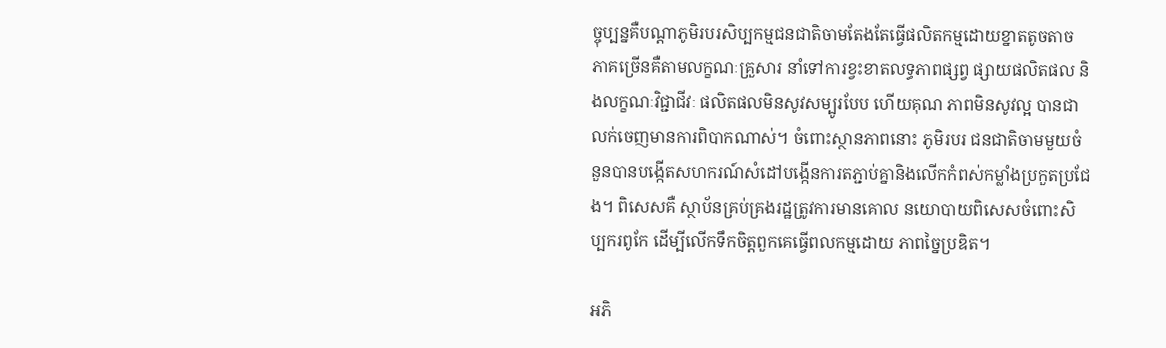ច្ចុប្បន្នគឺបណ្ដាភូមិរបរសិប្បកម្មជនជាតិចាមតែងតែធ្វើផលិតកម្មដោយខ្នាតតូចតាច ភាគច្រើនគឺតាមលក្ខណៈគ្រួសារ នាំទៅការខ្វះខាតលទ្ធភាពផ្សព្វ ផ្សាយផលិតផល និងលក្ខណៈវិជ្ជាជីវៈ ផលិតផលមិនសូវសម្បូរបែប ហើយគុណ ភាពមិនសូវល្អ បានជាលក់ចេញមានការពិបាកណាស់។ ចំពោះស្ថានភាពនោះ ភូមិរបរ ជនជាតិចាមមួយចំនួនបានបង្កើតសហករណ៍សំដៅបង្កើនការតភ្ជាប់គ្នានិងលើកកំពស់កម្លាំងប្រកួតប្រជែង។ ពិសេសគឺ ស្ថាប័នគ្រប់គ្រងរដ្ឋត្រូវការមានគោល នយោបាយពិសេសចំពោះសិប្បករពូកែ ដើម្បីលើកទឹកចិត្តពួកគេធ្វើពលកម្មដោយ ភាពច្នៃប្រឌិត។

អភិ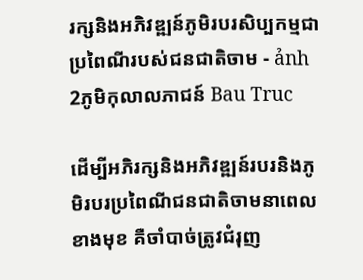រក្សនិងអភិវឌ្ឍន៍ភូមិរបរសិប្បកម្មជាប្រពៃណីរបស់ជនជាតិចាម - ảnh 2ភូមិកុលាលភាជន៍ Bau Truc

ដើម្បីអភិរក្សនិងអភិវឌ្ឍន៍របរនិងភូមិរបរប្រពៃណីជនជាតិចាមនាពេលខាងមុខ គឺចាំបាច់ត្រូវជំរុញ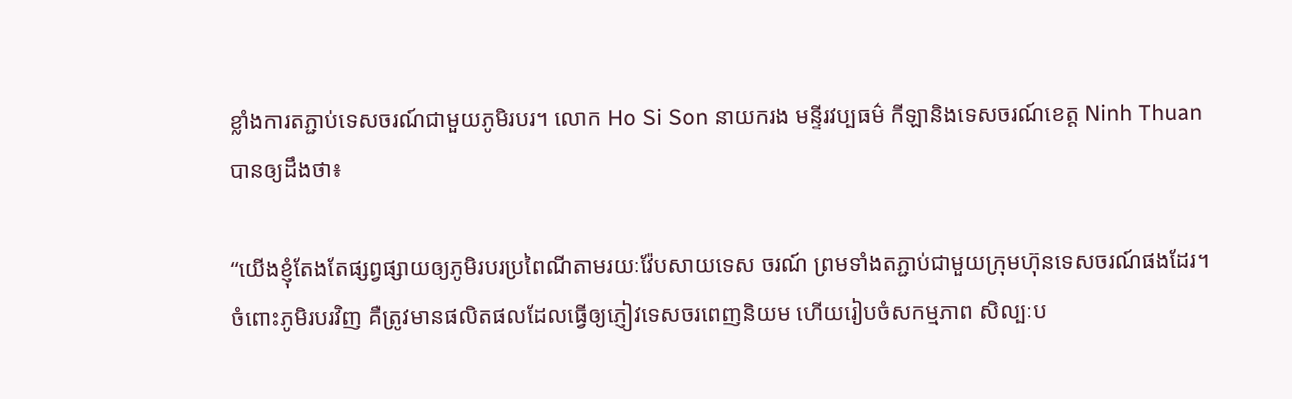ខ្លាំងការតភ្ជាប់ទេសចរណ៍ជាមួយភូមិរបរ។ លោក Ho Si Son នាយករង មន្ទីរវប្បធម៌ កីឡានិងទេសចរណ៍ខេត្ត Ninh Thuan បានឲ្យដឹងថា៖

“យើងខ្ញុំតែងតែផ្សព្វផ្សាយឲ្យភូមិរបរប្រពៃណីតាមរយៈវ៉ែបសាយទេស ចរណ៍ ព្រមទាំងតភ្ជាប់ជាមួយក្រុមហ៊ុនទេសចរណ៍ផងដែរ។ ចំពោះភូមិរបរវិញ គឺត្រូវមានផលិតផលដែលធ្វើឲ្យភ្ញៀវទេសចរពេញនិយម ហើយរៀបចំសកម្មភាព សិល្បៈប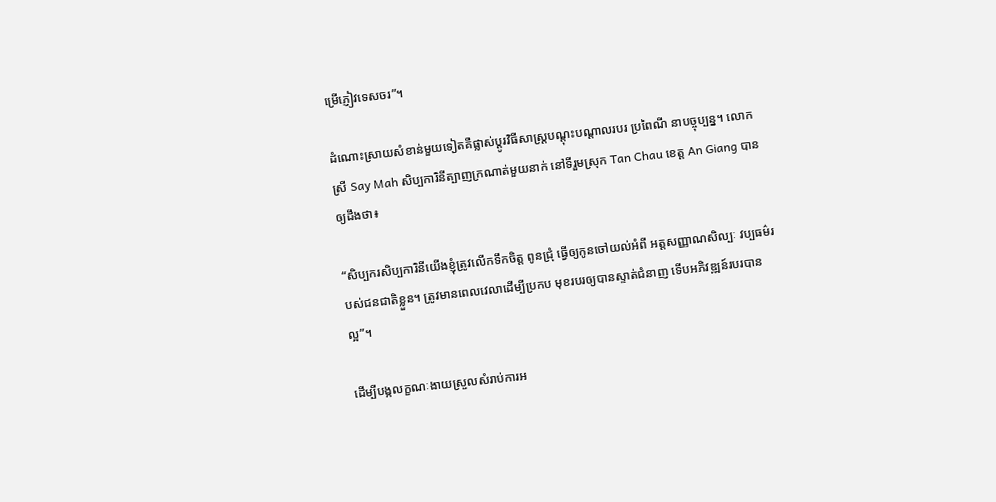ម្រើភ្ញៀវទេសចរ”។

ដំណោះស្រាយសំខាន់មួយទៀតគឺផ្លាស់ប្ដូរវិធីសាស្ត្របណ្ដុះបណ្ដាលរបរ ប្រពៃណី នាបច្ចុប្បន្ន។ លោកស្រី Say Mah សិប្បការិនីត្បាញក្រណាត់មួយនាក់ នៅទីរួមស្រុក Tan Chau ខេត្ត An Giang បានឲ្យដឹងថា៖

“សិប្បករសិប្បការិនីយើងខ្ញុំត្រូវលើកទឹកចិត្ត ពូនជ្រុំ ធ្វើឲ្យកូនចៅយល់អំពី អត្តសញ្ញាណសិល្បៈ វប្បធម៌របស់ជនជាតិខ្លួន។ ត្រូវមានពេលវេលាដើម្បីប្រកប មុខរបរឲ្យបានស្ទាត់ជំនាញ ទើបអភិវឌ្ឍន៍របរបានល្អ”។

ដើម្បីបង្កលក្ខណៈងាយស្រួលសំរាប់ការអ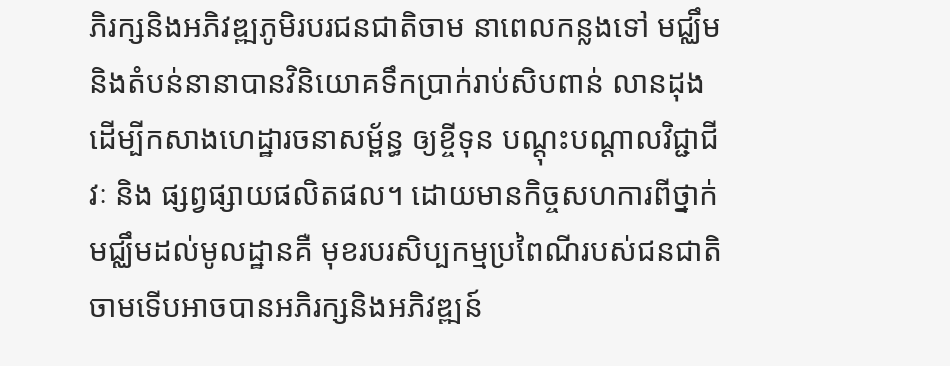ភិរក្សនិងអភិវឌ្ឍភូមិរបរជនជាតិចាម នាពេលកន្លងទៅ មជ្ឈឹមនិងតំបន់នានាបានវិនិយោគទឹកប្រាក់រាប់សិបពាន់ លានដុងដើម្បីកសាងហេដ្ឋារចនាសម្ព័ន្ធ ឲ្យខ្ចីទុន បណ្ដុះបណ្ដាលវិជ្ជាជីវៈ និង ផ្សព្វផ្សាយផលិតផល។ ដោយមានកិច្ចសហការពីថ្នាក់មជ្ឈឹមដល់មូលដ្ឋានគឺ មុខរបរសិប្បកម្មប្រពៃណីរបស់ជនជាតិចាមទើបអាចបានអភិរក្សនិងអភិវឌ្ឍន៍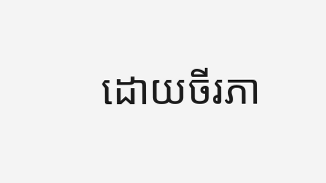ដោយចីរភា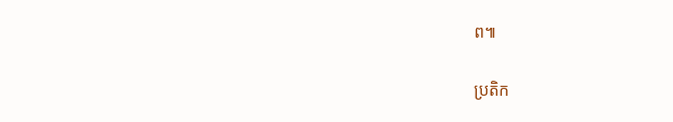ព៕

ប្រតិក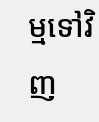ម្មទៅវិញ